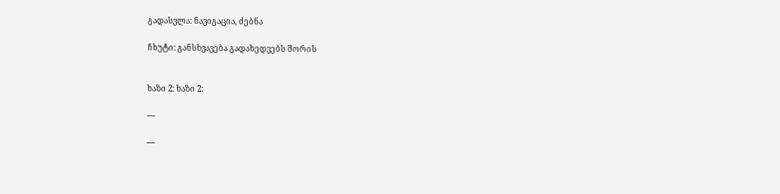გადასვლა: ნავიგაცია, ძებნა

ჩხუტი: განსხვავება გადახედვებს შორის


ხაზი 2: ხაზი 2:

----

----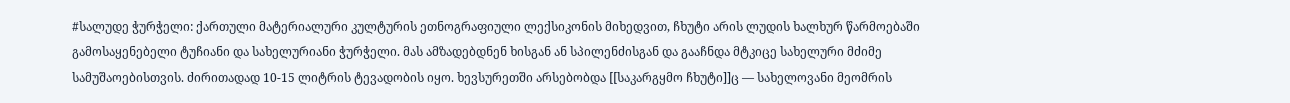#სალუდე ჭურჭელი: ქართული მატერიალური კულტურის ეთნოგრაფიული ლექსიკონის მიხედვით, ჩხუტი არის ლუდის ხალხურ წარმოებაში გამოსაყენებელი ტუჩიანი და სახელურიანი ჭურჭელი. მას ამზადებდნენ ხისგან ან სპილენძისგან და გააჩნდა მტკიცე სახელური მძიმე სამუშაოებისთვის. ძირითადად 10-15 ლიტრის ტევადობის იყო. ხევსურეთში არსებობდა [[საკარგყმო ჩხუტი]]ც — სახელოვანი მეომრის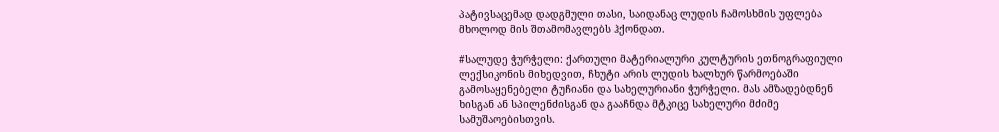პატივსაცემად დადგმული თასი, საიდანაც ლუდის ჩამოსხმის უფლება მხოლოდ მის შთამომავლებს ჰქონდათ.

#სალუდე ჭურჭელი: ქართული მატერიალური კულტურის ეთნოგრაფიული ლექსიკონის მიხედვით, ჩხუტი არის ლუდის ხალხურ წარმოებაში გამოსაყენებელი ტუჩიანი და სახელურიანი ჭურჭელი. მას ამზადებდნენ ხისგან ან სპილენძისგან და გააჩნდა მტკიცე სახელური მძიმე სამუშაოებისთვის.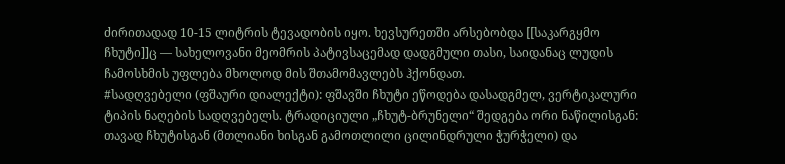ძირითადად 10-15 ლიტრის ტევადობის იყო. ხევსურეთში არსებობდა [[საკარგყმო ჩხუტი]]ც — სახელოვანი მეომრის პატივსაცემად დადგმული თასი, საიდანაც ლუდის ჩამოსხმის უფლება მხოლოდ მის შთამომავლებს ჰქონდათ.
#სადღვებელი (ფშაური დიალექტი): ფშავში ჩხუტი ეწოდება დასადგმელ, ვერტიკალური ტიპის ნაღების სადღვებელს. ტრადიციული „ჩხუტ-ბრუნელი“ შედგება ორი ნაწილისგან: თავად ჩხუტისგან (მთლიანი ხისგან გამოთლილი ცილინდრული ჭურჭელი) და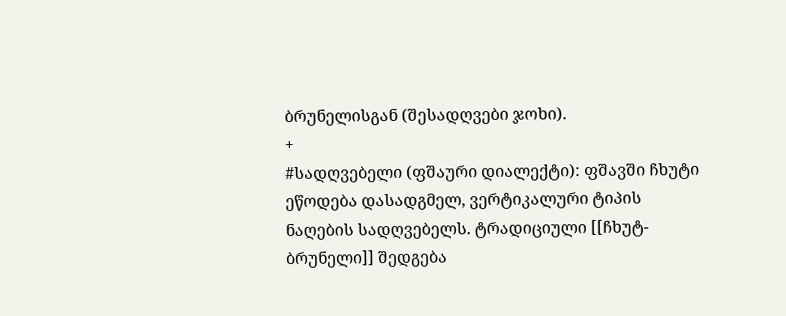ბრუნელისგან (შესადღვები ჯოხი).
+
#სადღვებელი (ფშაური დიალექტი): ფშავში ჩხუტი ეწოდება დასადგმელ, ვერტიკალური ტიპის ნაღების სადღვებელს. ტრადიციული [[ჩხუტ-ბრუნელი]] შედგება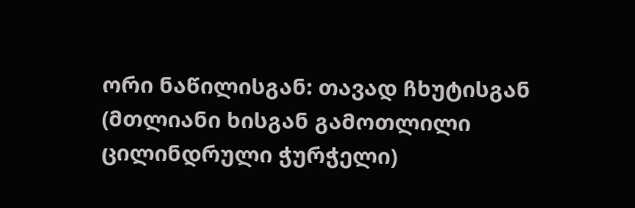ორი ნაწილისგან: თავად ჩხუტისგან (მთლიანი ხისგან გამოთლილი ცილინდრული ჭურჭელი)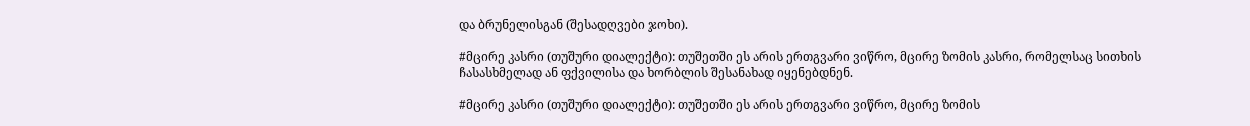და ბრუნელისგან (შესადღვები ჯოხი).

#მცირე კასრი (თუშური დიალექტი): თუშეთში ეს არის ერთგვარი ვიწრო, მცირე ზომის კასრი, რომელსაც სითხის ჩასასხმელად ან ფქვილისა და ხორბლის შესანახად იყენებდნენ.

#მცირე კასრი (თუშური დიალექტი): თუშეთში ეს არის ერთგვარი ვიწრო, მცირე ზომის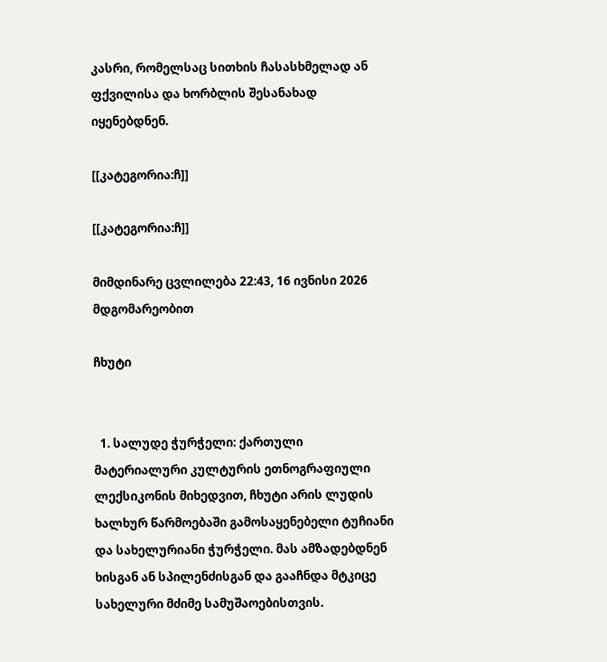კასრი, რომელსაც სითხის ჩასასხმელად ან ფქვილისა და ხორბლის შესანახად იყენებდნენ.

[[კატეგორია:ჩ]]

[[კატეგორია:ჩ]]

მიმდინარე ცვლილება 22:43, 16 ივნისი 2026 მდგომარეობით

ჩხუტი


  1. სალუდე ჭურჭელი: ქართული მატერიალური კულტურის ეთნოგრაფიული ლექსიკონის მიხედვით, ჩხუტი არის ლუდის ხალხურ წარმოებაში გამოსაყენებელი ტუჩიანი და სახელურიანი ჭურჭელი. მას ამზადებდნენ ხისგან ან სპილენძისგან და გააჩნდა მტკიცე სახელური მძიმე სამუშაოებისთვის.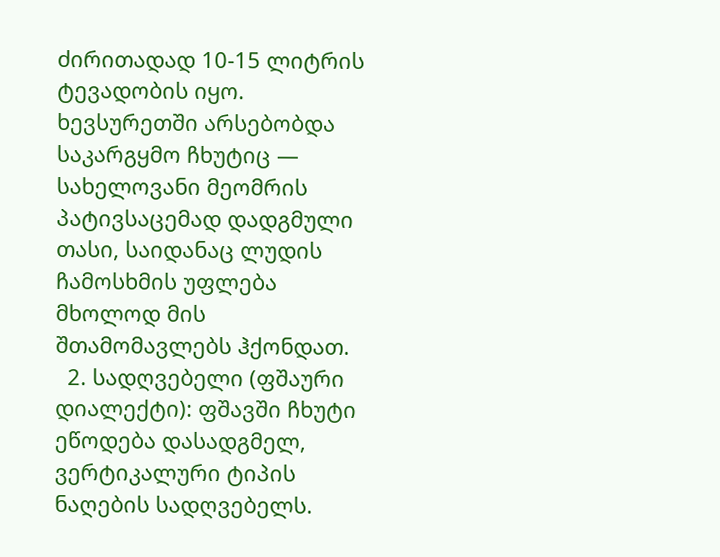ძირითადად 10-15 ლიტრის ტევადობის იყო. ხევსურეთში არსებობდა საკარგყმო ჩხუტიც — სახელოვანი მეომრის პატივსაცემად დადგმული თასი, საიდანაც ლუდის ჩამოსხმის უფლება მხოლოდ მის შთამომავლებს ჰქონდათ.
  2. სადღვებელი (ფშაური დიალექტი): ფშავში ჩხუტი ეწოდება დასადგმელ, ვერტიკალური ტიპის ნაღების სადღვებელს.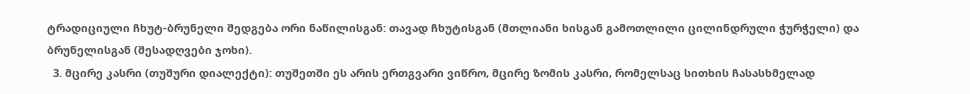ტრადიციული ჩხუტ-ბრუნელი შედგება ორი ნაწილისგან: თავად ჩხუტისგან (მთლიანი ხისგან გამოთლილი ცილინდრული ჭურჭელი) და ბრუნელისგან (შესადღვები ჯოხი).
  3. მცირე კასრი (თუშური დიალექტი): თუშეთში ეს არის ერთგვარი ვიწრო, მცირე ზომის კასრი, რომელსაც სითხის ჩასასხმელად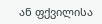ან ფქვილისა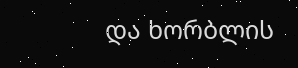და ხორბლის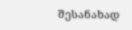შესანახად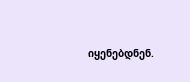იყენებდნენ.